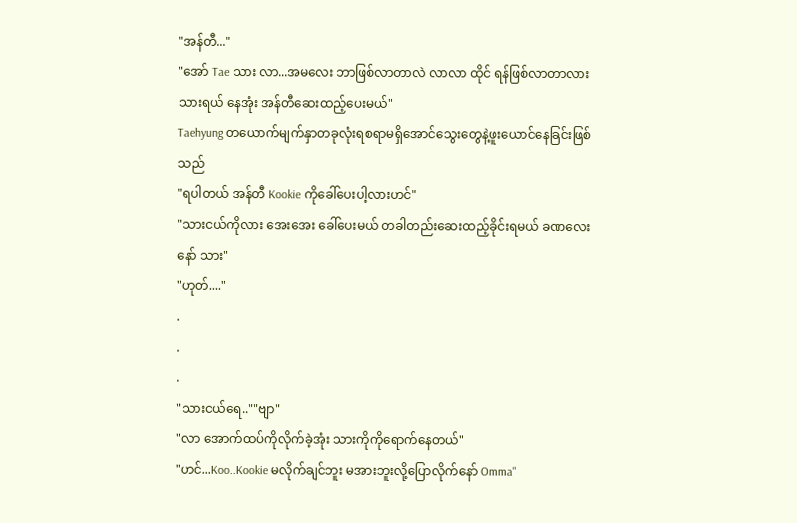"အန်တီ..."
"အော် Tae သား လာ...အမလေး ဘာဖြစ်လာတာလဲ လာလာ ထိုင် ရန်ဖြစ်လာတာလား သားရယ် နေအုံး အန်တီဆေးထည့်ပေးမယ်"
Taehyung တယောက်မျက်နှာတခုလုံးရစရာမရှိအောင်သွေးတွေနဲ့ဖူးယောင်နေခြင်းဖြစ်သည်
"ရပါတယ် အန်တီ Kookie ကိုခေါ်ပေးပါ့လားဟင်"
"သားငယ်ကိုလား အေးအေး ခေါ်ပေးမယ် တခါတည်းဆေးထည့်ခိုင်းရမယ် ခဏလေးနော် သား"
"ဟုတ်...."
.
.
.
"သားငယ်ရေ..""ဗျာ"
"လာ အောက်ထပ်ကိုလိုက်ခဲ့အုံး သားကိုကိုရောက်နေတယ်"
"ဟင်...Koo..Kookie မလိုက်ချင်ဘူး မအားဘူးလို့ပြောလိုက်နော် Omma"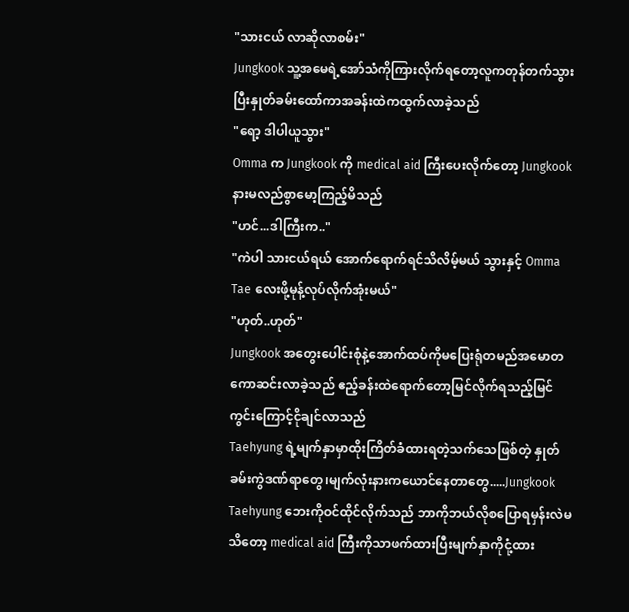"သားငယ် လာဆိုလာစမ်း"
Jungkook သူ့အမေရဲ့အော်သံကိုကြားလိုက်ရတော့လူကတုန်တက်သွားပြီးနှုတ်ခမ်းထော်ကာအခန်းထဲကထွက်လာခဲ့သည်
"ရော့ ဒါပါယူသွား"
Omma က Jungkook ကို medical aid ကြီးပေးလိုက်တော့ Jungkook နားမလည်စွာမော့ကြည့်မိသည်
"ဟင်...ဒါကြီးက.."
"ကဲပါ သားငယ်ရယ် အောက်ရောက်ရင်သိလိမ့်မယ် သွားနှင့် Omma Tae လေးဖို့မုန့်လုပ်လိုက်အုံးမယ်"
"ဟုတ်..ဟုတ်"
Jungkook အတွေးပေါင်းစုံနဲ့အောက်ထပ်ကိုမပြေးရုံတမည်အမောတကောဆင်းလာခဲ့သည် ဧည့်ခန်းထဲရောက်တော့မြင်လိုက်ရသည့်မြင်ကွင်းကြောင့်ငိုချင်လာသည်
Taehyung ရဲ့မျက်နှာမှာထိုးကြိတ်ခံထားရတဲ့သက်သေဖြစ်တဲ့ နှုတ်ခမ်းကွဲဒဏ်ရာတွေ၊မျက်လုံးနားကယောင်နေတာတွေ.....Jungkook Taehyung ဘေးကိုဝင်ထိုင်လိုက်သည် ဘာကိုဘယ်လိုစပြောရမှန်းလဲမသိတော့ medical aid ကြီးကိုသာဖက်ထားပြီးမျက်နှာကိုငုံ့ထား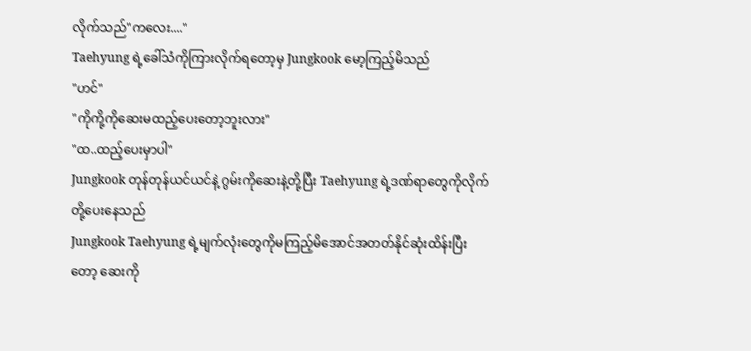လိုက်သည်"ကလေး...."
Taehyung ရဲ့ခေါ်သံကိုကြားလိုက်ရတော့မှ Jungkook မော့ကြည့်မိသည်
"ဟင်"
"ကိုကို့ကိုဆေးမထည့်ပေးတော့ဘူးလား"
"ထ..ထည့်ပေးမှာပါ"
Jungkook တုန်တုန်ယင်ယင်နဲ့ ဂွမ်းကိုဆေးနဲ့တို့ပြီး Taehyung ရဲ့ဒဏ်ရာတွေကိုလိုက်တို့ပေးနေသည်
Jungkook Taehyung ရဲ့မျက်လုံးတွေကိုမကြည့်မိအောင်အတတ်နိုင်ဆုံးထိန်းပြီးတော့ ဆေးကို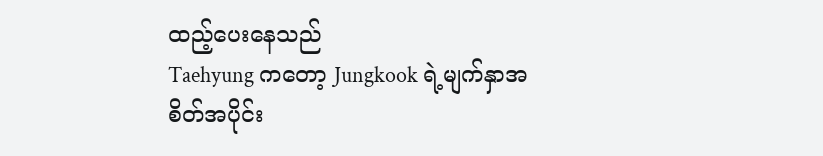ထည့်ပေးနေသည်
Taehyung ကတော့ Jungkook ရဲ့မျက်နှာအစိတ်အပိုင်း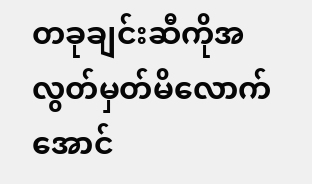တခုချင်းဆီကိုအလွတ်မှတ်မိလောက်အောင်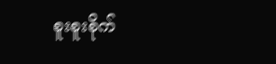စူးစူးစိုက်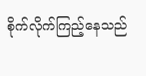စိုက်လိုက်ကြည့်နေသည်